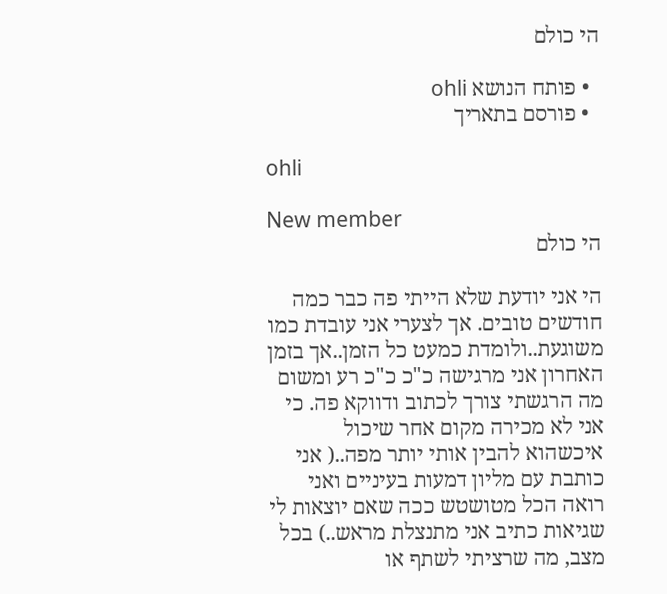הי כולם

  • פותח הנושא ohli
  • פורסם בתאריך

ohli

New member
הי כולם

הי אני יודעת שלא הייתי פה כבר כמה חודשים טובים. אך לצערי אני עובדת כמו משוגעת..ולומדת כמעט כל הזמן..אך בזמן האחרון אני מרגישה כ"כ כ"כ רע ומשום מה הרגשתי צורך לכתוב ודווקא פה. כי אני לא מכירה מקום אחר שיכול איכשהוא להבין אותי יותר מפה..( אני כותבת עם מליון דמעות בעיניים ואני רואה הכל מטושטש ככה שאם יוצאות לי שגיאות כתיב אני מתנצלת מראש..) בכל מצב, מה שרציתי לשתף או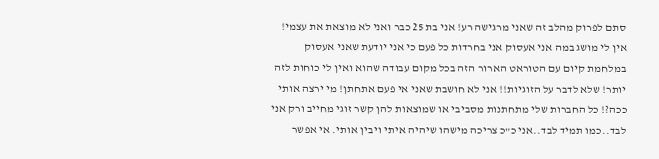סתם לפרוק מהלב זה שאני מרגישה רע! אני בת 25 כבר ואני לא מוצאת את עצמי! אין לי מושג במה אני אעסוק אני בחרדות כל פעם כי אני יודעת שאני אעסוק במלחמת קיום עם הטוראט הארור הזה בכל מקום עבודה שהוא ואין לי כוחות לזה יותר! שלא לדבר על הזוגיות!! אני לא חושבת שאני אי פעם אתחתן! מי ירצה אותי ככה?! כל החברות שלי מתחתנות מסביבי או שמוצאות להן קשר זוגי מחייב ורק אני לבד..כמו תמיד לבד..אני כ"כ צריכה מישהו שיהיה איתי ויבין אותי. אי אפשר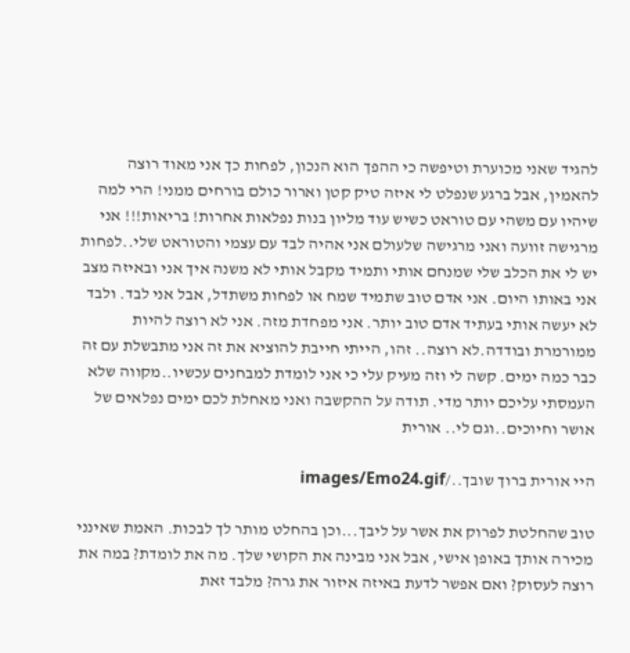להגיד שאני מכוערת וטיפשה כי ההפך הוא הנכון, לפחות כך אני מאוד רוצה להאמין, אבל ברגע שנפלט לי איזה טיק קטן וארור כולם בורחים ממני! הרי למה שיהיו עם משהי עם טוראט כשיש עוד מליון בנות נפלאות אחרות! בריאות!!! אני מרגישה זוועה ואני מרגישה שלעולם אני אהיה לבד עם עצמי והטוראט שלי..לפחות יש לי את הכלב שלי שמנחם אותי ותמיד מקבל אותי לא משנה איך אני ובאיזה מצב אני באותו היום. אני אדם טוב שתמיד שמח או לפחות משתדל, אבל אני לבד. ולבד לא יעשה אותי בעתיד אדם טוב יותר. אני מפחדת מזה. אני לא רוצה להיות ממורמרת ובודדה.לא רוצה.. זהו, הייתי חייבת להוציא את זה אני מתבשלת עם זה כבר כמה ימים. קשה לי וזה מעיק עלי כי אני לומדת למבחנים עכשיו..מקווה שלא העמסתי עליכם יותר מדי. תודה על ההקשבה ואני מאחלת לכם ימים נפלאים של אושר וחיוכים..וגם לי.. אורית

היי אורית ברוך שובך../images/Emo24.gif

טוב שהחלטת לפרוק את אשר על ליבך...וכן בהחלט מותר לך לבכות. האמת שאינני מכירה אותך באופן אישי, אבל אני מבינה את הקושי שלך. מה את לומדת? במה את רוצה לעסוק? ואם אפשר לדעת באיזה איזור את גרה? מלבד זאת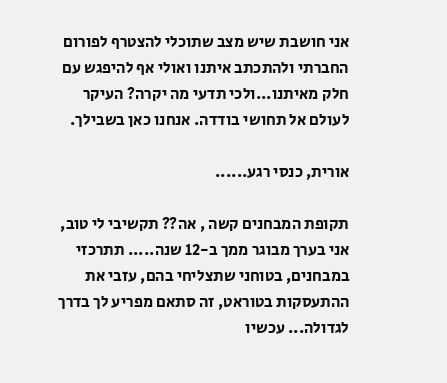אני חושבת שיש מצב שתוכלי להצטרף לפורום החברתי ולהתכתב איתנו ואולי אף להיפגש עם חלק מאיתנו...ולכי תדעי מה יקרה? העיקר לעולם אל תחושי בודדה. אנחנו כאן בשבילך.

אורית, כנסי רגע......

תקופת המבחנים קשה , אה?? תקשיבי לי טוב, אני בערך מבוגר ממך ב-12 שנה..... תתרכזי במבחנים, בטוחני שתצליחי בהם, עזבי את ההתעסקות בטוראט, זה סתאם מפריע לך בדרך לגדולה... עכשיו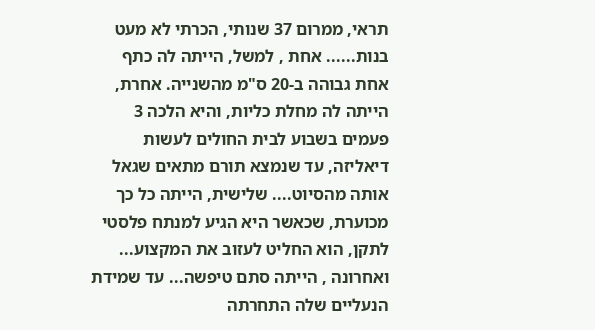תראי, ממרום 37 שנותי, הכרתי לא מעט בנות...... אחת , למשל, הייתה לה כתף אחת גבוהה ב-20 ס"מ מהשנייה. אחרת, הייתה לה מחלת כליות, והיא הלכה 3 פעמים בשבוע לבית החולים לעשות דיאליזה, עד שנמצא תורם מתאים שגאל אותה מהסיוט.... שלישית, הייתה כל כך מכוערת, שכאשר היא הגיע למנתח פלסטי לתקן, הוא החליט לעזוב את המקצוע... ואחרונה , הייתה סתם טיפשה... עד שמידת הנעליים שלה התחרתה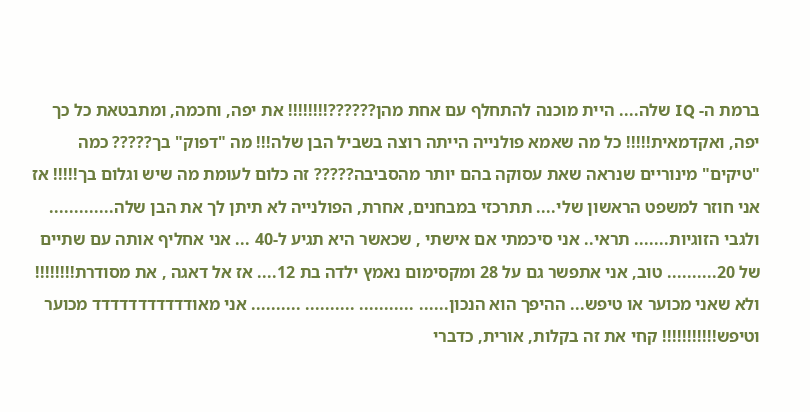ברמת ה- IQ שלה.... היית מוכנה להתחלף עם אחת מהן??????!!!!!!!! את יפה, וחכמה, ומתבטאת כל כך יפה, ואקדמאית!!!!! כל מה שאמא פולנייה הייתה רוצה בשביל הבן שלה!!! מה "דפוק" בך????? כמה "טיקים" מינוריים שנראה שאת עסוקה בהם יותר מהסביבה????? זה כלום לעומת מה שיש וגלום בך!!!!! אז אני חוזר למשפט הראשון שלי.... תתרכזי במבחנים, אחרת, הפולנייה לא תיתן לך את הבן שלה............. ולגבי הזוגיות....... תראי.. אני סיכמתי אם אישתי , שכאשר היא תגיע ל-40 ... אני אחליף אותה עם שתיים של 20.......... טוב, אני אתפשר גם על 28 ומקסימום נאמץ ילדה בת 12.... אז אל דאגה , את מסודרת!!!!!!!! ולא שאני מכוער או טיפש... ההיפך הוא הנכון...... ........... .......... .......... אני מאודדדדדדדדדדד מכוער וטיפש!!!!!!!!!!! קחי את זה בקלות, אורית, כדברי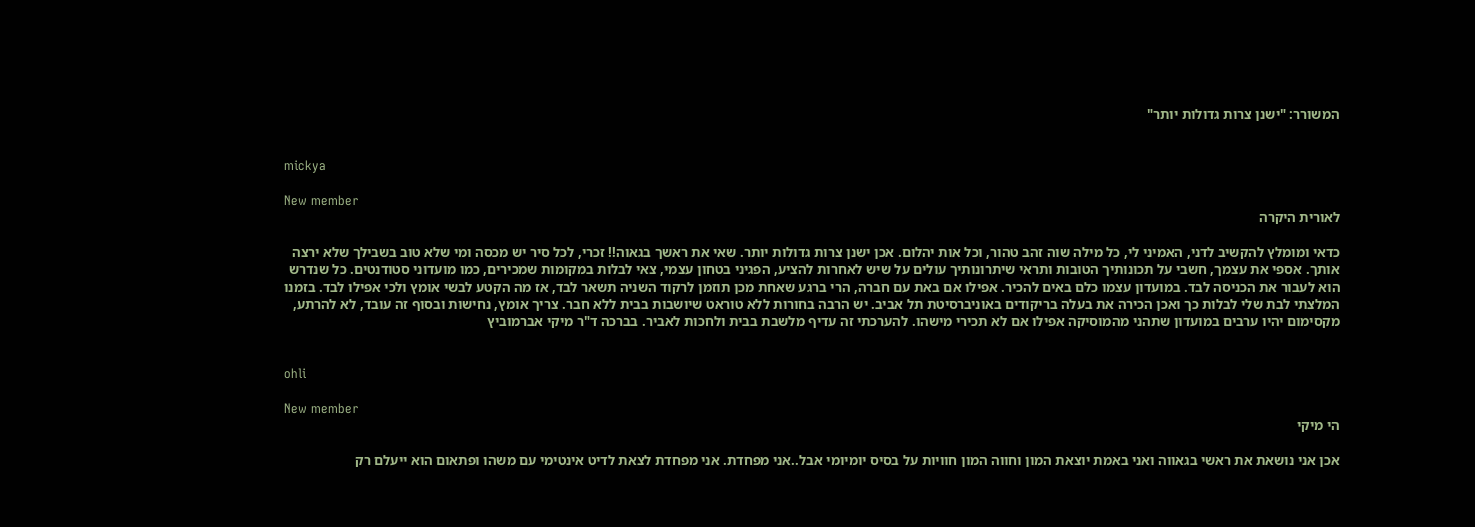המשורר: "ישנן צרות גדולות יותר"


mickya

New member
לאורית היקרה

כדאי ומומלץ להקשיב לדני, האמיני לי, כל מילה שוה זהב טהור, וכל אות יהלום. אכן ישנן צרות גדולות יותר. שאי את ראשך בגאוה!! זכרי, לכל סיר יש מכסה ומי שלא טוב בשבילך שלא ירצה אותך. אספי את עצמך, חשבי על תכונותיך הטובות ותראי שיתרונותיך עולים על שיש לאחרות להציע, הפגיני בטחון עצמי, צאי לבלות במקומות שמכירים, כמו מועדוני סטודנטים. כל שנדרש הוא לעבור את הכניסה לבד. במועדון עצמו כלם באים להכיר. אפילו אם באת עם חברה, הרי ברגע שאחת מכן תוזמן לרקוד השניה תשאר לבד, אז מה הקטע לבשי אומץ ולכי אפילו לבד. בזמנו המלצתי לבת שלי לבלות כך ואכן הכירה את בעלה בריקודים באוניברסיטת תל אביב. יש הרבה בחורות ללא טוראט שיושבות בבית ללא חבר. צריך אומץ, נחישות ובסוף זה עובד, לא להרתע, מקסימום יהיו ערבים במועדון שתהני מהמוסיקה אפילו אם לא תכירי מישהו. להערכתי זה עדיף מלשבת בבית ולחכות לאביר. בברכה ד"ר מיקי אברמוביץ


ohli

New member
הי מיקי

אכן אני נושאת את ראשי בגאווה ואני באמת יוצאת המון וחווה המון חוויות על בסיס יומיומי אבל..אני מפחדת. אני מפחדת לצאת לדיט אינטימי עם משהו ופתאום הוא ייעלם רק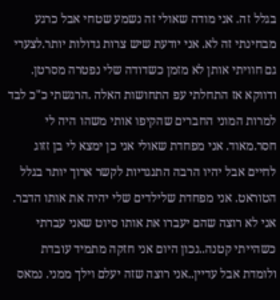בגלל זה. אני מודה שאולי זה נשמע שטחי אבל כרגע מבחינתי זה לא. אני יודעת שיש צרות גדולות יותר.לצערי גם חוויתי אותן לא מזמן כשדודה שלי נפטרה מסרטן. ודווקא אז התחלתי עפ התחושות האלה .הרגשתי כ"כ לבד למרות המוני החברים שהקיפו אותי משהו היה לי חסר.מאוד. אני מפחדת שאולי אני כן ימצא לי בן זזוג לחיים אבל יהיו הרבה התנגדיות לקשר ארוך יותר בגלל הטוראט. אני מפחדת שלילדים שלי יהיה את אותו הדבר. אני לא רוצה שהם יעברו את אותו סיוט שאני עברתי כשהייתי קטנה..נכון היום אני חזקה מתמיד עובדת ולומדת אבל עדיין..אני רוצה שזה יעלם וילך ממני. נמאס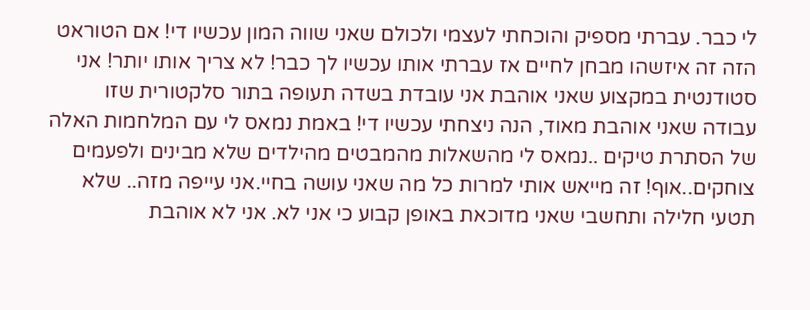לי כבר. עברתי מספיק והוכחתי לעצמי ולכולם שאני שווה המון עכשיו די! אם הטוראט הזה זה איזשהו מבחן לחיים אז עברתי אותו עכשיו לך כבר! לא צריך אותו יותר! אני סטודנטית במקצוע שאני אוהבת אני עובדת בשדה תעופה בתור סלקטורית שזו עבודה שאני אוהבת מאוד, הנה ניצחתי עכשיו די! באמת נמאס לי עם המלחמות האלה של הסתרת טיקים ..נמאס לי מהשאלות מהמבטים מהילדים שלא מבינים ולפעמים צוחקים..אוף! זה מייאש אותי למרות כל מה שאני עושה בחיי.אני עייפה מזה.. שלא תטעי חלילה ותחשבי שאני מדוכאת באופן קבוע כי אני לא. אני לא אוהבת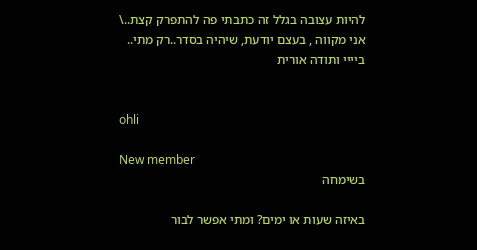להיות עצובה בגלל זה כתבתי פה להתפרק קצת..\ אני מקווה , בעצם יודעת, שיהיה בסדר..רק מתי.. ביייי ותודה אורית


ohli

New member
בשימחה

באיזה שעות או ימים? ומתי אפשר לבור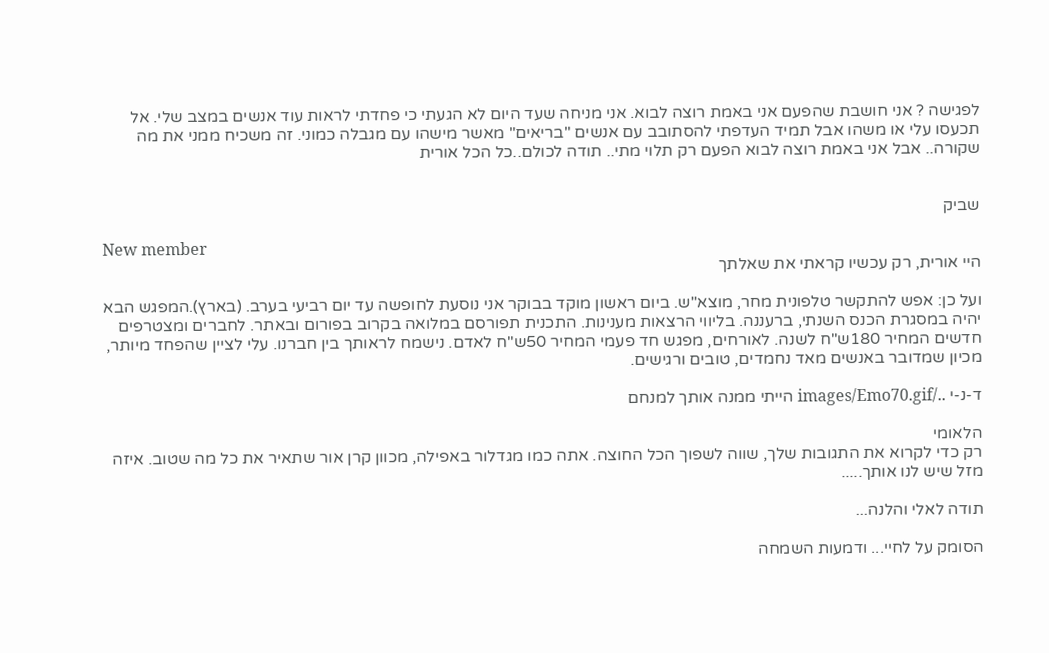לפגישה ? אני חושבת שהפעם אני באמת רוצה לבוא. אני מניחה שעד היום לא הגעתי כי פחדתי לראות עוד אנשים במצב שלי. אל תכעסו עלי או משהו אבל תמיד העדפתי להסתובב עם אנשים "בריאים" מאשר מישהו עם מגבלה כמוני. זה משכיח ממני את מה שקורה.. אבל אני באמת רוצה לבוא הפעם רק תלוי מתי.. תודה לכולם..כל הכל אורית


שביק

New member
היי אורית, רק עכשיו קראתי את שאלתך

ועל כן: אפש להתקשר טלפונית מחר, מוצא"ש. ביום ראשון מוקד בבוקר אני נוסעת לחופשה עד יום רביעי בערב. (בארץ).המפגש הבא יהיה במסגרת הכנס השנתי, ברעננה. בליווי הרצאות מענינות. התכנית תפורסם במלואה בקרוב בפורום ובאתר. לחברים ומצטרפים חדשים המחיר 180ש"ח לשנה. לאורחים, מפגש חד פעמי המחיר 50ש"ח לאדם. נישמח לראותך בין חברנו. עלי לציין שהפחד מיותר, מכיון שמדובר באנשים מאד נחמדים, טובים ורגישים.

ד-נ-י ../images/Emo70.gif הייתי ממנה אותך למנחם

הלאומי
רק כדי לקרוא את התגובות שלך, שווה לשפוך הכל החוצה. אתה כמו מגדלור באפילה, מכוון קרן אור שתאיר את כל מה שטוב. איזה מזל שיש לנו אותך.....

תודה לאלי והלנה...

הסומק על לחיי... ודמעות השמחה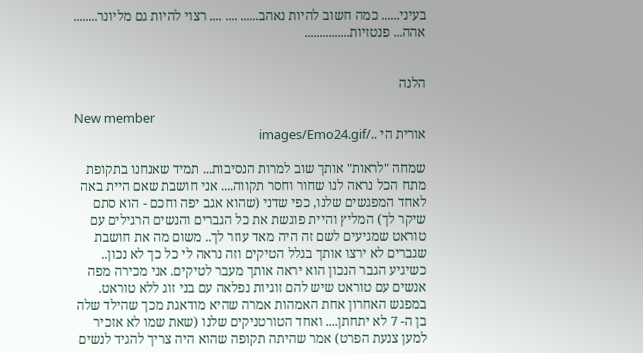בעיני...... כמה חשוב להיות נאהב...... .... .... רצוי להיות גם מליונר........ אהה... פנטזיות...............


הלנה

New member
אורית הי ../images/Emo24.gif

שמחה "לראות" אותך שוב למרות הנסיבות... תמיד שאנחנו בתקופת מתח הכל נראה לנו שחור וחסר תקווה.... אני חושבת שאם היית באה לאחד המפגשים שלנו, כפי שדני (שהוא אגב יפה וחכם - הוא סתם שיקר לך) המליץ והיית פוגשת את כל הגברים והנשים הרגילים עם טוראט שמגיעים לשם זה היה מאד עוזר לך.. משום מה את חושבת שגברים לא ירצו אותך בגלל הטיקים וזה נראה לי כל כך לא נכון.. כשיגיע הגבר הנכון הוא יראה אותך מעבר לטיקים. אני מכירה מפה אנשים עם טוראט שיש להם זוגיות נפלאה עם בני זוג ללא טוראט. במפגש האחרון אחת האמהות אמרה שהיא מודאגת מכך שהילד שלה בן ה- 7 לא יתחתן.... ואחד הטורטניקים שלנו (שאת שמו לא אזכיר למען צנעת הפרט) אמר שהיתה תקופה שהוא היה צריך להגיד לנשים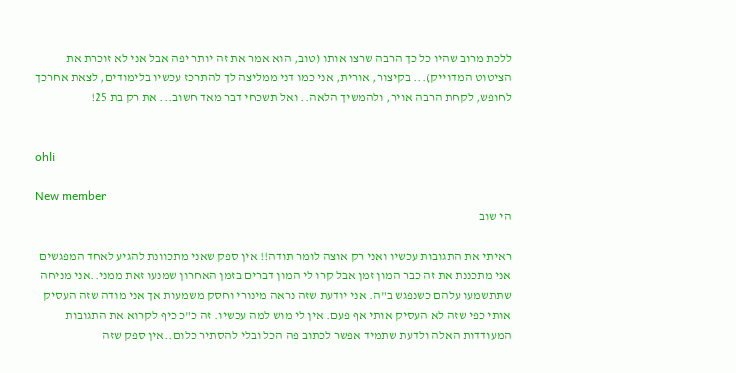ללכת מרוב שהיו כל כך הרבה שרצו אותו (טוב, הוא אמר את זה יותר יפה אבל אני לא זוכרת את הציטוט המדוייק)... בקיצור, אורית, אני כמו דני ממליצה לך להתרכז עכשיו בלימודים, לצאת אחרכך לחופש, לקחת הרבה אויר, ולהמשיך הלאה.. ואל תשכחי דבר מאד חשוב... את רק בת 25!


ohli

New member
הי שוב

ראיתי את התגובות עכשיו ואני רק אוצה לומר תודה!! אין ספק שאני מתכוונת להגיע לאחד המפגשים אני מתכננת את זה כבר המון זמן אבל קרו לי המון דברים בזמן האחרון שמנעו זאת ממני..אני מניחה שתתשמעו עלהם כשנפגש ב"ה. אני יודעת שזה נראה מינורי וחסק משמעות אך אני מודה שזה העסיק אותי כפי שזה לא העסיק אותי אף פעם. אין לי מוש למה עכשיו. זה כ"כ כיף לקרוא את התגובות המעודדות האלה ולדעת שתמיד אפשר לכתוב פה הכל ובלי להסתיר כלום..אין ספק שזה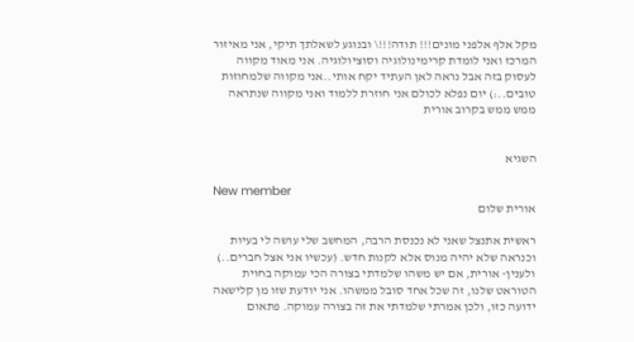מקל אלף אלפני מונים!!! תודה!!!\ ובנוגע לשאלתך תיקי, אני מאיזור המרכז ואני לומדת קרימינולוגיה וסוציולוגיה. אני מאוד מקווה לעסוק בזה אבל נראה לאן העתיד יקח אותי..אני מקווה שלמחוזות טובים..:) יום נפלא לכולם אני חוזרת ללמוד ואני מקווה שנתראה ממש ממש בקרוב אורית


השגיא

New member
אורית שלום

ראשית אתנצל שאני לא נכנסת הרבה, המחשב שלי עושה לי בעיות וכנראה שלא יהיה מנוס אלא לקנות חדש. (עכשיו אני אצל חברים..) ולענין- אורית, אם יש משהו שלמדתי בצורה הכי עמוקה בחוית הטוראט שלנו, זה שכל אחד סובל ממשהו. אני יודעת שזו מן קלישאה ידועה כזו, ולכן אמרתי שלמדתי את זה בצורה עמוקה. פתאום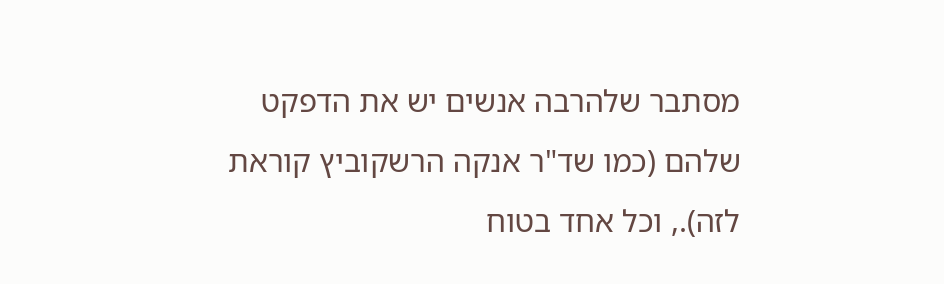מסתבר שלהרבה אנשים יש את הדפקט שלהם (כמו שד"ר אנקה הרשקוביץ קוראת לזה)., וכל אחד בטוח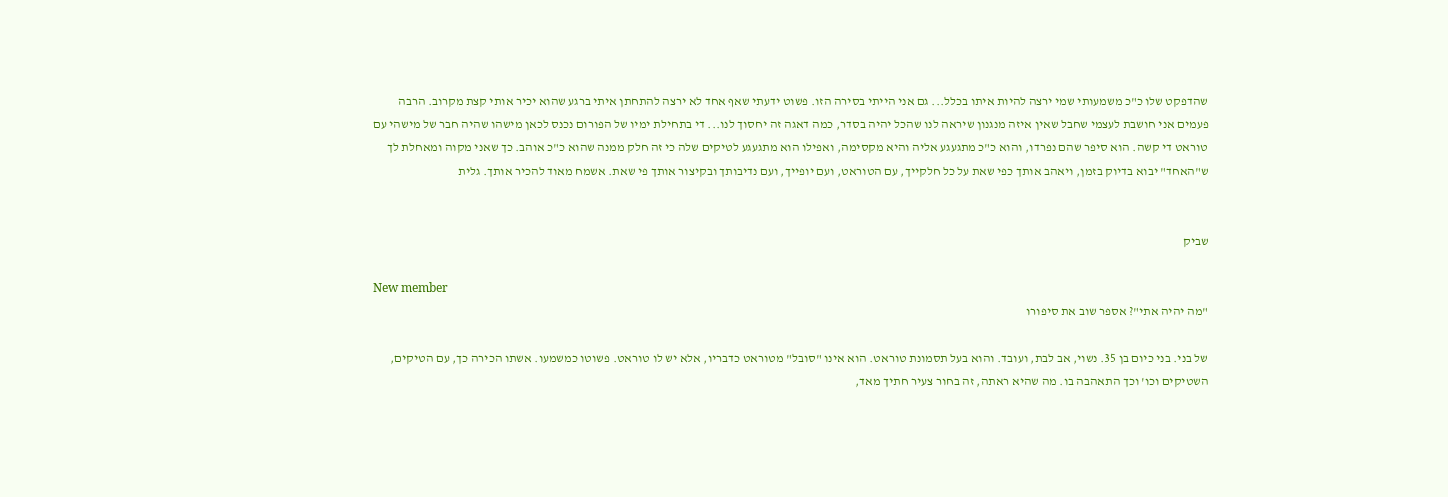שהדפקט שלו כ"כ משמעותי שמי ירצה להיות איתו בכלל... גם אני הייתי בסירה הזו. פשוט ידעתי שאף אחד לא ירצה להתחתן איתי ברגע שהוא יכיר אותי קצת מקרוב. הרבה פעמים אני חושבת לעצמי שחבל שאין איזה מנגנון שיראה לנו שהכל יהיה בסדר, כמה דאגה זה יחסוך לנו... די בתחילת ימיו של הפורום נכנס לכאן מישהו שהיה חבר של מישהי עם טוראט די קשה. הוא סיפר שהם נפרדו, והוא כ"כ מתגעגע אליה והיא מקסימה, ואפילו הוא מתגעגע לטיקים שלה כי זה חלק ממנה שהוא כ"כ אוהב. כך שאני מקוה ומאחלת לך ש"האחד" יבוא בדיוק בזמן, ויאהב אותך כפי שאת על כל חלקייך, עם הטוראט, ועם יופייך, ועם נדיבותך ובקיצור אותך פי שאת. אשמח מאוד להכיר אותך. גלית


שביק

New member
"מה יהיה אתי"? אספר שוב את סיפורו

של בני. בני כיום בן 35. נשוי, אב לבת, ועובד. והוא בעל תסמונת טוראט. הוא אינו "סובל" מטוראט כדבריו, אלא יש לו טוראט. פשוטו כמשמעו. אשתו הכירה כך, עם הטיקים, השטיקים וכו' וכך התאהבה בו. מה שהיא ראתה, זה בחור צעיר חתיך מאד,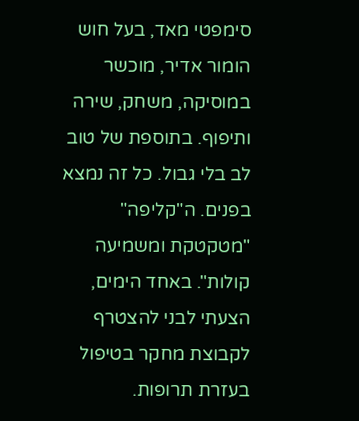סימפטי מאד, בעל חוש הומור אדיר, מוכשר במוסיקה, משחק, שירה ותיפוף. בתוספת של טוב לב בלי גבול. כל זה נמצא בפנים. ה"קליפה" "מטקטקת ומשמיעה קולות". באחד הימים, הצעתי לבני להצטרף לקבוצת מחקר בטיפול בעזרת תרופות.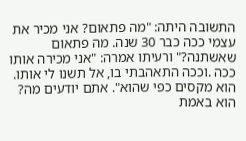התשובה היתה: "מה פתאום? אני מכיר את עצמי ככה כבר 30 שנה. מה פתאום שאשתנה?" ורעיתו אמרה: "אני מכירה אותו ככה .וככה התאהבתי בו, אל תשנו לי אותו. הוא מקסים כפי שהוא". אתם יודעים מה? הוא באמת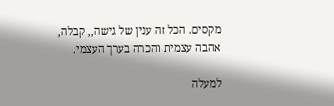מקסים. הכל זה ענין של גישה,, קבלה, אהבה עצמית והכרה בערך העצמי.

למעלה